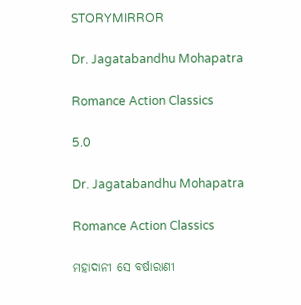STORYMIRROR

Dr. Jagatabandhu Mohapatra

Romance Action Classics

5.0

Dr. Jagatabandhu Mohapatra

Romance Action Classics

ମହାଦାନୀ ସେ ବର୍ଷାରାଣୀ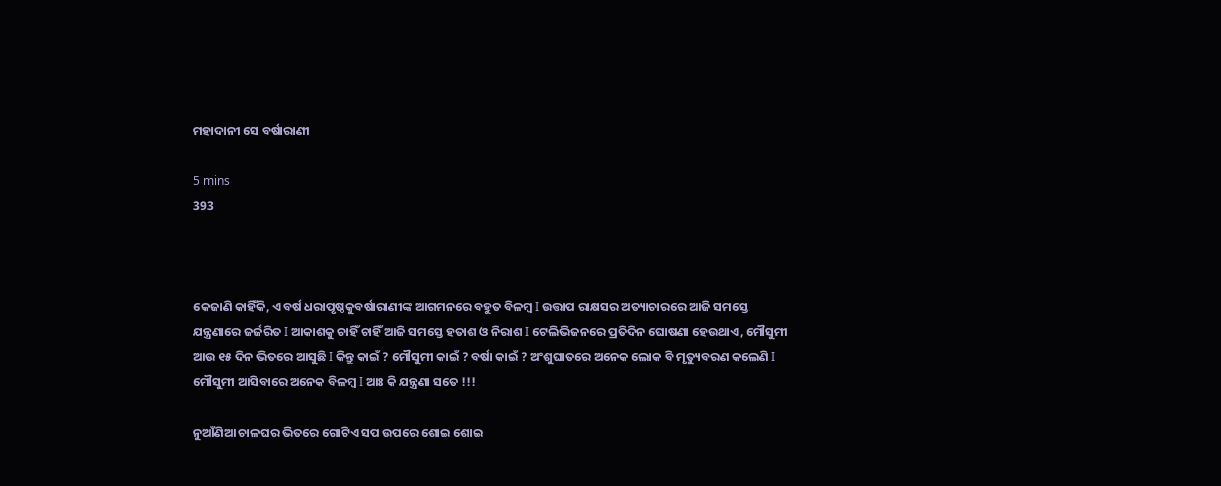ମହାଦାନୀ ସେ ବର୍ଷାରାଣୀ

5 mins
393



କେଜାଣି କାହିଁକି, ଏ ବର୍ଷ ଧରାପୃଷ୍ଠକୁବର୍ଷାରାଣୀଙ୍କ ଆଗମନରେ ବହୁତ ବିଳମ୍ବ I ଉତ୍ତାପ ରାକ୍ଷସର ଅତ୍ୟାଚାରରେ ଆଜି ସମସ୍ତେ ଯନ୍ତ୍ରଣାରେ ଜର୍ଜରିତ I ଆକାଶକୁ ଚାହିଁ ଚାହିଁ ଆଜି ସମସ୍ତେ ହତାଶ ଓ ନିରାଶ I ଟେଲିଭିଜନରେ ପ୍ରତିଦିନ ଘୋଷଣା ହେଉଥାଏ, ମୌସୁମୀ ଆଉ ୧୫ ଦିନ ଭିତରେ ଆସୁଛି I କିନ୍ତୁ କାଇଁ ? ମୌସୁମୀ କାଇଁ ? ବର୍ଷା କାଇଁ ? ଅଂଶୁଘାତରେ ଅନେକ ଲୋକ ବି ମୃତ୍ୟୁବରଣ କଲେଣି I ମୌସୁମୀ ଆସିବାରେ ଅନେକ ବିଳମ୍ବ I ଆଃ କି ଯନ୍ତ୍ରଣା ସତେ !!!

ନୁଆଁଣିଆ ଚାଳଘର ଭିତରେ ଗୋଟିଏ ସପ ଉପରେ ଶୋଇ ଶୋଇ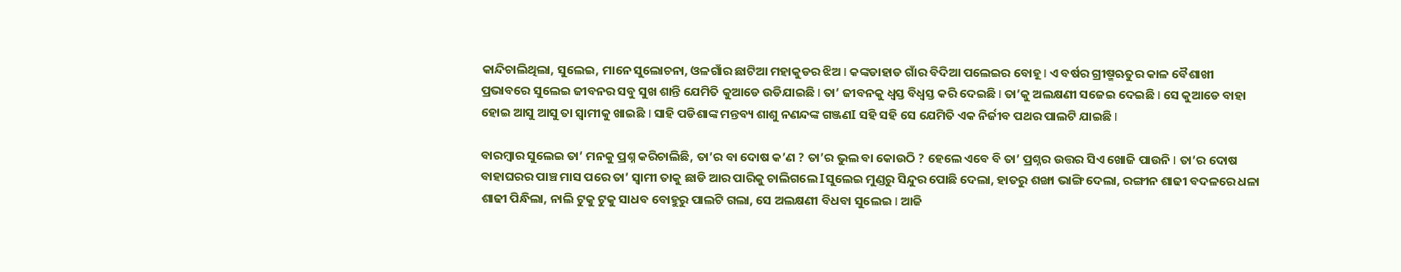କାନ୍ଦିଚାଲିଥିଲା, ସୁଲେଇ, ମାନେ ସୁଲୋଚନା, ଓଳଗାଁର ଛାଟିଆ ମହାକୁଡର ଝିଅ I କଙ୍କଡାହାଡ ଗାଁର ବିଦିଆ ପଲେଇର ବୋହୂ I ଏ ବର୍ଷର ଗ୍ରୀଷ୍ମଋତୁର କାଳ ବୈଶାଖୀ ପ୍ରଭାବରେ ସୁଲେଇ ଜୀବନର ସବୁ ସୁଖ ଶାନ୍ତି ଯେମିତି କୁଆଡେ ଉଡିଯାଇଛି I ତା’ ଜୀବନକୁ ଧ୍ୱସ୍ତ ବିଧ୍ୱସ୍ତ କରି ଦେଇଛି I ତା’କୁ ଅଲକ୍ଷଣୀ ସଜେଇ ଦେଇଛି I ସେ କୁଆଡେ ବାହା ହୋଇ ଆସୁ ଆସୁ ତା ସ୍ଵାମୀକୁ ଖାଇଛି I ସାହି ପଡିଶାଙ୍କ ମନ୍ତବ୍ୟ ଶାଶୁ ନଣନ୍ଦଙ୍କ ଗଞ୍ଜଣI ସହି ସହି ସେ ଯେମିତି ଏକ ନିର୍ଜୀବ ପଥର ପାଲଟି ଯାଇଛି I

ବାରମ୍ବାର ସୁଲେଇ ତା’ ମନକୁ ପ୍ରଶ୍ନ କରିଚାଲିଛି, ତା’ର ବା ଦୋଷ କ’ଣ ? ତା’ର ଭୁଲ ବା କୋଉଠି ? ହେଲେ ଏବେ ବି ତା’ ପ୍ରଶ୍ନର ଉତ୍ତର ସିଏ ଖୋଜି ପାଉନି I ତା’ର ଦୋଷ ବାହାଘରର ପାଞ୍ଚ ମାସ ପରେ ତା’ ସ୍ଵାମୀ ତାକୁ ଛାଡି ଆର ପାରିକୁ ଚାଲିଗଲେ Iସୁଲେଇ ମୁଣ୍ଡରୁ ସିନ୍ଦୁର ପୋଛି ଦେଲା, ହାତରୁ ଶଙ୍ଖା ଭାଙ୍ଗି ଦେଲା, ରଙ୍ଗୀନ ଶାଢୀ ବଦଳରେ ଧଳା ଶାଢୀ ପିନ୍ଧିଲା, ନାଲି ଟୁକୁ ଟୁକୁ ସାଧବ ବୋହୁରୁ ପାଲଟି ଗଲା, ସେ ଅଲକ୍ଷଣୀ ବିଧବା ସୁଲେଇ I ଆଜି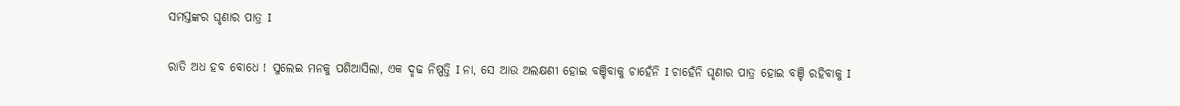ସମସ୍ତଙ୍କର ଘୃଣାର ପାତ୍ର I

ରାତି ଅଧ ହବ ବୋଧେ ! ସୁଲେଇ ମନକୁ ପଶିଆସିଲା, ଏକ ଦୃଢ ନିଷ୍ପତ୍ତି I ନା, ସେ ଆଉ ଅଲକ୍ଷଣୀ ହୋଇ ବଞ୍ଚିବାକୁ ଚାହେଁନି I ଚାହେଁନି ଘୃଣାର ପାତ୍ର ହୋଇ ବଞ୍ଚି ରହିବାକୁ I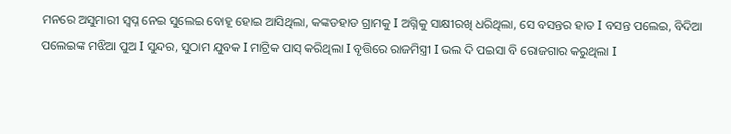ମନରେ ଅସୁମାରୀ ସ୍ଵପ୍ନ ନେଇ ସୁଲେଇ ବୋହୂ ହୋଇ ଆସିଥିଲା, କଙ୍କଡହାଡ ଗ୍ରାମକୁ I ଅଗ୍ନିକୁ ସାକ୍ଷୀରଖି ଧରିଥିଲା, ସେ ବସନ୍ତର ହାତ I ବସନ୍ତ ପଲେଇ, ବିଦିଆ ପଲେଇଙ୍କ ମଝିଆ ପୁଅ I ସୁନ୍ଦର, ସୁଠାମ ଯୁବକ I ମାଟ୍ରିକ ପାସ୍ କରିଥିଲା I ବୃତ୍ତିରେ ରାଜମିସ୍ତ୍ରୀ I ଭଲ ଦି ପଇସା ବି ରୋଜଗାର କରୁଥିଲା I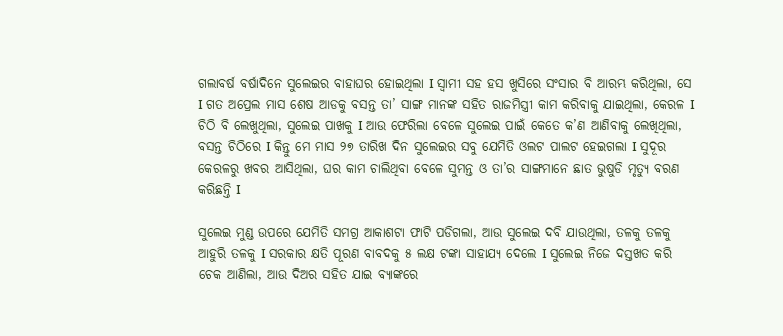ଗଲାବର୍ଷ ବର୍ଷାଦିନେ ସୁଲେଇର ବାହାଘର ହୋଇଥିଲା I ସ୍ଵାମୀ ସହ ହସ ଖୁସିରେ ସଂସାର ବି ଆରମ୍ଭ କରିଥିଲା, ସେ I ଗତ ଅପ୍ରେଲ ମାସ ଶେଷ ଆଡକୁ ବସନ୍ତ ତା’ ସାଙ୍ଗ ମାନଙ୍କ ସହିତ ରାଜମିସ୍ତ୍ରୀ କାମ କରିବାକୁ ଯାଇଥିଲା, କେରଳ I ଚିଠି ବି ଲେଖୁଥିଲା, ସୁଲେଇ ପାଖକୁ I ଆଉ ଫେରିଲା ବେଳେ ସୁଲେଇ ପାଇଁ କେତେ କ’ଣ ଆଣିବାକୁ ଲେଖିଥିଲା, ବସନ୍ତ ଚିଠିରେ I କିନ୍ତୁ ମେ ମାସ ୨୭ ତାରିଖ ଦିନ ସୁଲେଇର ସବୁ ଯେମିତି ଓଲଟ ପାଲଟ ହେଇଗଲା I ସୁଦୂର କେରଳରୁ ଖବର ଆସିଥିଲା, ଘର କାମ ଚାଲିଥିବା ବେଳେ ସୁମନ୍ତ ଓ ତା’ର ସାଙ୍ଗମାନେ ଛାତ ଭୁଷୁଡି ମୃତ୍ୟୁ ବରଣ କରିଛନ୍ତି I

ସୁଲେଇ ମୁଣ୍ଡ ଉପରେ ଯେମିତି ସମଗ୍ର ଆକାଶଟା ଫାଟି ପଡିଗଲା, ଆଉ ସୁଲେଇ ଦବି ଯାଉଥିଲା, ତଳକୁ ତଳକୁ ଆହୁରି ତଳକୁ I ସରକାର କ୍ଷତି ପୂରଣ ବାବଦକୁ ୫ ଲକ୍ଷ ଟଙ୍କା ସାହାଯ୍ୟ ଦେଲେ I ସୁଲେଇ ନିଜେ ଦସ୍ତଖତ କରି ଚେକ ଆଣିଲା, ଆଉ ଦିଅର ସହିତ ଯାଇ ବ୍ୟାଙ୍କରେ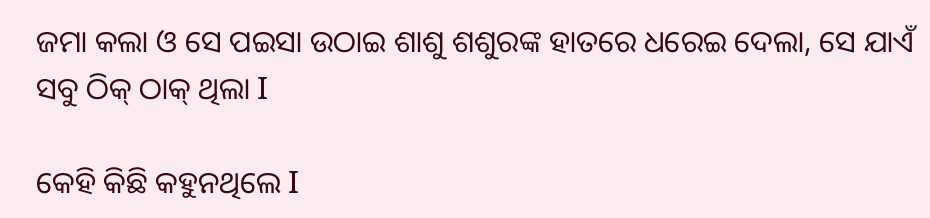ଜମା କଲା ଓ ସେ ପଇସା ଉଠାଇ ଶାଶୁ ଶଶୁରଙ୍କ ହାତରେ ଧରେଇ ଦେଲା, ସେ ଯାଏଁ ସବୁ ଠିକ୍ ଠାକ୍ ଥିଲା I

କେହି କିଛି କହୁନଥିଲେ I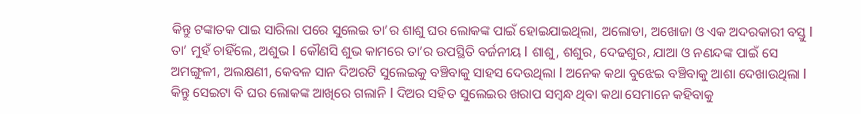କିନ୍ତୁ ଟଙ୍କାତକ ପାଇ ସାରିଲା ପରେ ସୁଲେଇ ତା’ର ଶାଶୁ ଘର ଲୋକଙ୍କ ପାଇଁ ହୋଇଯାଇଥିଲା, ଅଲୋଡା, ଅଖୋଜା ଓ ଏକ ଅଦରକାରୀ ବସ୍ତୁ I ତା’ ମୁହଁ ଚାହିଁଲେ, ଅଶୁଭ I କୌଣସି ଶୁଭ କାମରେ ତା’ର ଉପସ୍ଥିତି ବର୍ଜନୀୟ I ଶାଶୁ, ଶଶୁର, ଦେଢଶୁର, ଯାଆ ଓ ନଣନ୍ଦଙ୍କ ପାଇଁ ସେ ଅମଙ୍ଗୁଳୀ, ଅଲକ୍ଷଣୀ, କେବଳ ସାନ ଦିଅରଟି ସୁଲେଇକୁ ବଞ୍ଚିବାକୁ ସାହସ ଦେଉଥିଲା I ଅନେକ କଥା ବୁଝେଇ ବଞ୍ଚିବାକୁ ଆଶା ଦେଖାଉଥିଲା I କିନ୍ତୁ ସେଇଟା ବି ଘର ଲୋକଙ୍କ ଆଖିରେ ଗଲାନି I ଦିଅର ସହିତ ସୁଲେଇର ଖରାପ ସମ୍ବନ୍ଧ ଥିବା କଥା ସେମାନେ କହିବାକୁ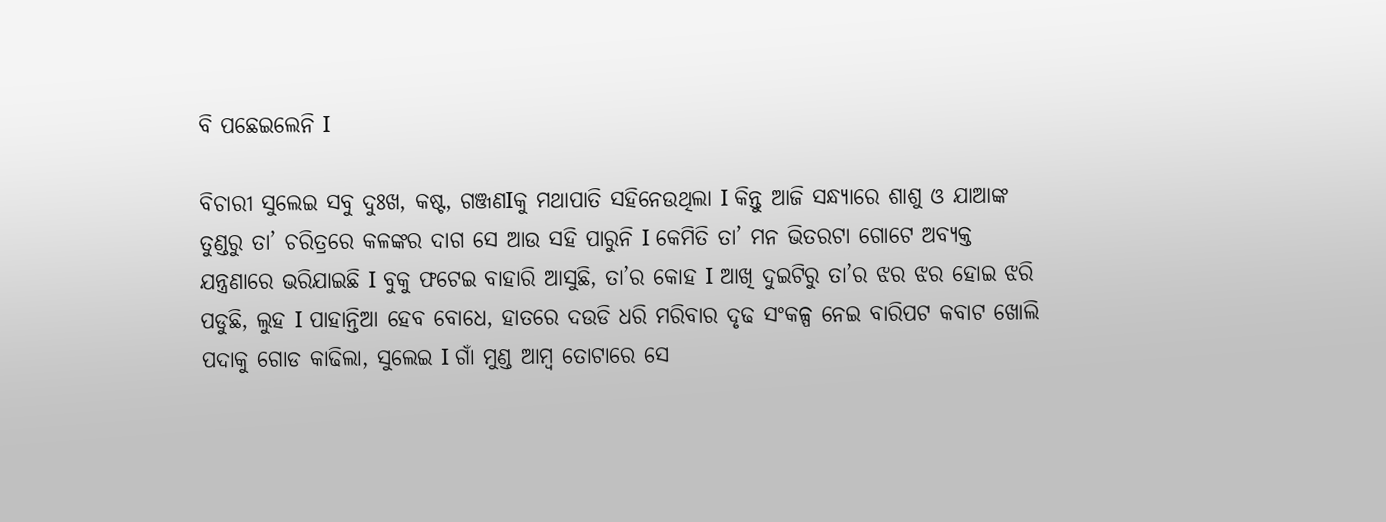ବି ପଛେଇଲେନି I

ବିଚାରୀ ସୁଲେଇ ସବୁ ଦୁଃଖ, କଷ୍ଟ, ଗଞ୍ଜଣIକୁ ମଥାପାତି ସହିନେଉଥିଲା I କିନ୍ତୁ ଆଜି ସନ୍ଧ୍ୟାରେ ଶାଶୁ ଓ ଯାଆଙ୍କ ତୁଣ୍ଡରୁ ତା’ ଚରିତ୍ରରେ କଳଙ୍କର ଦାଗ ସେ ଆଉ ସହି ପାରୁନି I କେମିତି ତା’ ମନ ଭିତରଟା ଗୋଟେ ଅବ୍ୟକ୍ତ ଯନ୍ତ୍ରଣାରେ ଭରିଯାଇଛି I ବୁକୁ ଫଟେଇ ବାହାରି ଆସୁଛି, ତା’ର କୋହ I ଆଖି ଦୁଇଟିରୁ ତା’ର ଝର ଝର ହୋଇ ଝରି ପଡୁଛି, ଲୁହ I ପାହାନ୍ତିଆ ହେବ ବୋଧେ, ହାତରେ ଦଉଡି ଧରି ମରିବାର ଦୃଢ ସଂକଳ୍ପ ନେଇ ବାରିପଟ କବାଟ ଖୋଲି ପଦାକୁ ଗୋଡ କାଢିଲା, ସୁଲେଇ I ଗାଁ ମୁଣ୍ଡ ଆମ୍ବ ତୋଟାରେ ସେ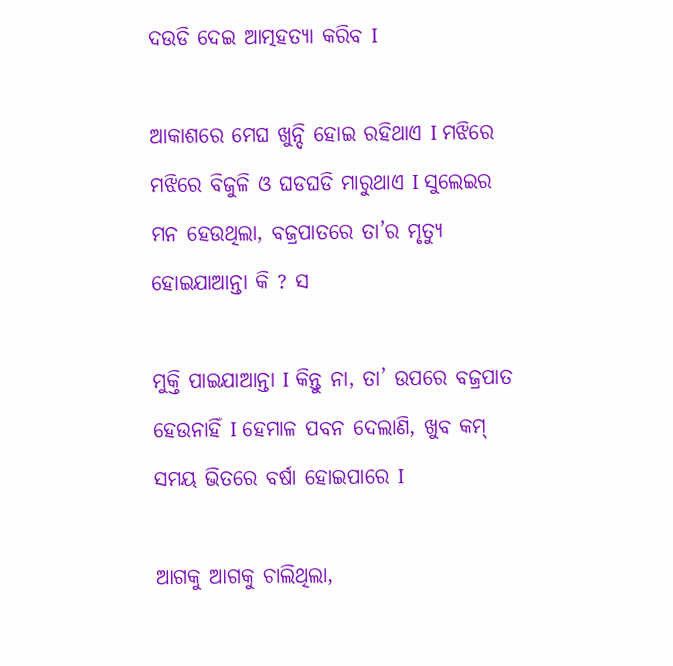ଦଉଡି ଦେଇ ଆତ୍ମହତ୍ୟା କରିବ I

ଆକାଶରେ ମେଘ ଖୁନ୍ଦି ହୋଇ ରହିଥାଏ I ମଝିରେ ମଝିରେ ବିଜୁଳି ଓ ଘଡଘଡି ମାରୁଥାଏ I ସୁଲେଇର ମନ ହେଉଥିଲା, ବଜ୍ରପାତରେ ତା’ର ମୃତ୍ୟୁ ହୋଇଯାଆନ୍ତା କି ? ସ

ମୁକ୍ତି ପାଇଯାଆନ୍ତା I କିନ୍ତୁ ନା, ତା’ ଉପରେ ବଜ୍ରପାତ ହେଉନାହିଁ I ହେମାଳ ପବନ ଦେଲାଣି, ଖୁବ କମ୍ ସମୟ ଭିତରେ ବର୍ଷା ହୋଇପାରେ I

ଆଗକୁ ଆଗକୁ ଚାଲିଥିଲା,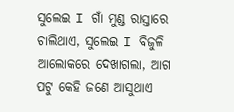ସୁଲେଇ I ଗାଁ ମୁଣ୍ଡ ରାସ୍ତାରେ ଚାଲିଥାଏ, ସୁଲେଇ I ବିଜୁଳି ଆଲୋକରେ ଦେଖାଗଲା, ଆଗ ପଟୁ କେହି ଜଣେ ଆସୁଥାଏ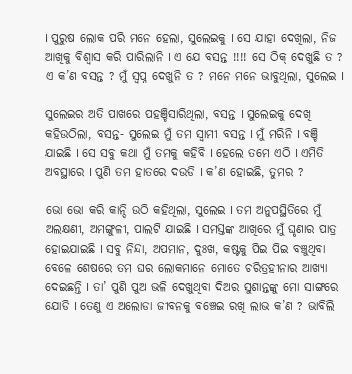I ପୁରୁଷ ଲୋକ ପରି ମନେ ହେଲା, ସୁଲେଇକୁ I ସେ ଯାହା ଦେଖିଲା, ନିଜ ଆଖିକୁ ବିଶ୍ଵାସ କରି ପାରିଲାନି I ଏ ଯେ ବସନ୍ତ !!!! ସେ ଠିକ୍ ଦେଖୁଛି ତ ? ଏ କ’ଣ ବସନ୍ତ ? ମୁଁ ସ୍ଵପ୍ନ ଦେଖୁନି ତ ? ମନେ ମନେ ଭାବୁଥିଲା, ସୁଲେଇ I

ସୁଲେଇର ଅତି ପାଖରେ ପହଞ୍ଚିସାରିଥିଲା, ବସନ୍ତ I ସୁଲେଇକୁ ଦେଖି କହିଉଠିଲା, ବସନ୍ତ- ସୁଲେଇ ମୁଁ ତମ ସ୍ଵାମୀ ବସନ୍ତ I ମୁଁ ମରିନି I ବଞ୍ଚି ଯାଇଛି I ସେ ସବୁ କଥା ମୁଁ ତମକୁ କହିବି I ହେଲେ ତମେ ଏଠି I ଏମିତି ଅବସ୍ଥାରେ I ପୁଣି ତମ ହାତରେ ଦଉଡି I କ’ଣ ହୋଇଛି, ତୁମର ?

ଭୋ ଭୋ କରି କାନ୍ଦି ଉଠି କହିଥିଲା, ସୁଲେଇ I ତମ ଅନୁପସ୍ଥିତିରେ ମୁଁ ଅଲକ୍ଷଣୀ, ଅମଙ୍ଗୁଳୀ, ପାଲଟି ଯାଇଛି I ସମସ୍ତଙ୍କ ଆଖିରେ ମୁଁ ଘୃଣାର ପାତ୍ର ହୋଇଯାଇଛି I ସବୁ ନିନ୍ଦା, ଅପମାନ, ଦୁଃଖ, କଷ୍ଟକୁ ପିଇ ପିଇ ବଞ୍ଚୁଥିବା ବେଳେ ଶେଷରେ ତମ ଘର ଲୋକମାନେ ମୋତେ ଚରିତ୍ରହୀନାର ଆଖ୍ୟା ଦେଇଛନ୍ତି I ତା’ ପୁଣି ପୁଅ ଭଳି ଦେଖୁଥିବା ଦିଅର ସୁଶାନ୍ତଙ୍କୁ ମୋ ସାଙ୍ଗରେ ଯୋଡି I ତେଣୁ ଏ ଅଲୋଡା ଜୀବନକୁ ବଞ୍ଚେଇ ରଖି ଲାଭ କ’ଣ ? ଭାବିଲି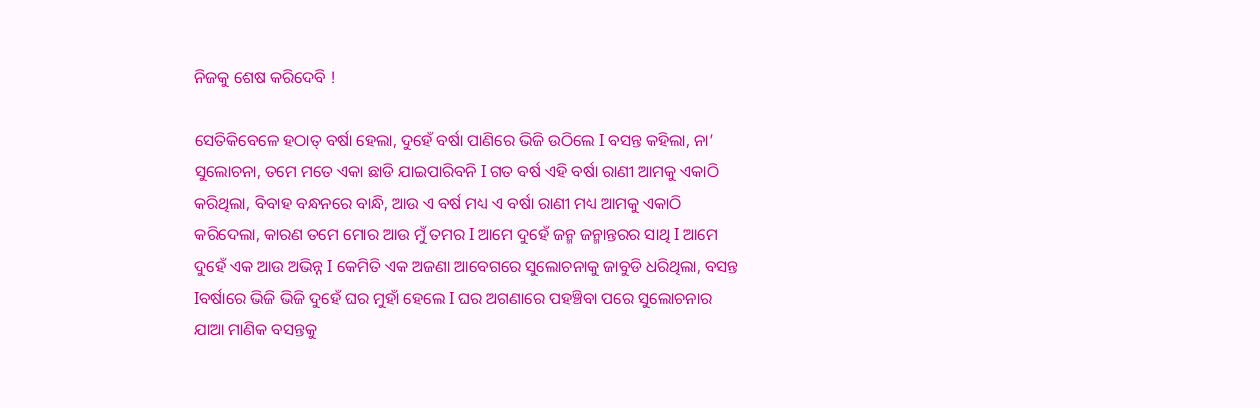ନିଜକୁ ଶେଷ କରିଦେବି !

ସେତିକିବେଳେ ହଠାତ୍ ବର୍ଷା ହେଲା, ଦୁହେଁ ବର୍ଷା ପାଣିରେ ଭିଜି ଉଠିଲେ I ବସନ୍ତ କହିଲା, ନା’ ସୁଲୋଚନା, ତମେ ମତେ ଏକା ଛାଡି ଯାଇପାରିବନି I ଗତ ବର୍ଷ ଏହି ବର୍ଷା ରାଣୀ ଆମକୁ ଏକାଠି କରିଥିଲା, ବିବାହ ବନ୍ଧନରେ ବାନ୍ଧି, ଆଉ ଏ ବର୍ଷ ମଧ୍ୟ ଏ ବର୍ଷା ରାଣୀ ମଧ୍ୟ ଆମକୁ ଏକାଠି କରିଦେଲା, କାରଣ ତମେ ମୋର ଆଉ ମୁଁ ତମର I ଆମେ ଦୁହେଁ ଜନ୍ମ ଜନ୍ମାନ୍ତରର ସାଥି I ଆମେ ଦୁହେଁ ଏକ ଆଉ ଅଭିନ୍ନ I କେମିତି ଏକ ଅଜଣା ଆବେଗରେ ସୁଲୋଚନାକୁ ଜାବୁଡି ଧରିଥିଲା, ବସନ୍ତ Iବର୍ଷାରେ ଭିଜି ଭିଜି ଦୁହେଁ ଘର ମୁହାଁ ହେଲେ I ଘର ଅଗଣାରେ ପହଞ୍ଚିବା ପରେ ସୁଲୋଚନାର ଯାଆ ମାଣିକ ବସନ୍ତକୁ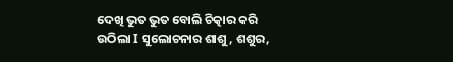ଦେଖି ଭୁତ ଭୁତ ବୋଲି ଚିତ୍କାର କରି ଉଠିଲା I ସୁଲୋଚନାର ଶାଶୁ, ଶଶୁର,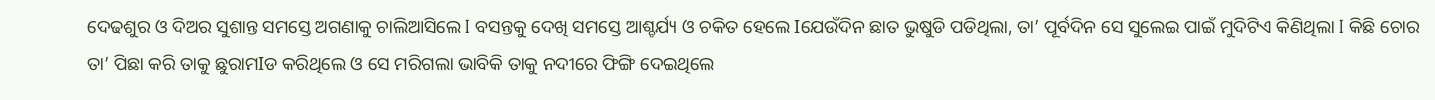ଦେଢଶୁର ଓ ଦିଅର ସୁଶାନ୍ତ ସମସ୍ତେ ଅଗଣାକୁ ଚାଲିଆସିଲେ I ବସନ୍ତକୁ ଦେଖି ସମସ୍ତେ ଆଶ୍ଚର୍ଯ୍ୟ ଓ ଚକିତ ହେଲେ Iଯେଉଁଦିନ ଛାତ ଭୁଷୁଡି ପଡିଥିଲା, ତା’ ପୂର୍ବଦିନ ସେ ସୁଲେଇ ପାଇଁ ମୁଦିଟିଏ କିଣିଥିଲା I କିଛି ଚୋର ତା’ ପିଛା କରି ତାକୁ ଛୁରାମIଡ କରିଥିଲେ ଓ ସେ ମରିଗଲା ଭାବିକି ତାକୁ ନଦୀରେ ଫିଙ୍ଗି ଦେଇଥିଲେ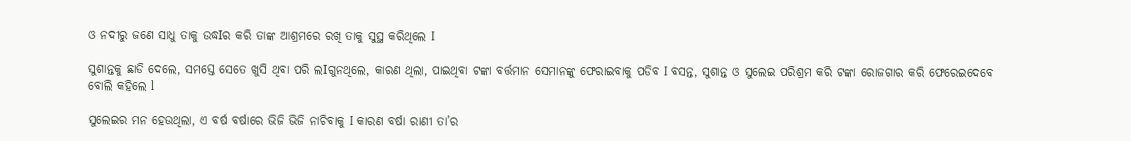ଓ ନଦୀରୁ ଜଣେ ସାଧୁ ତାକୁ ଉଦ୍ଧIର କରି ତାଙ୍କ ଆଶ୍ରମରେ ରଖି ତାକୁ ସୁସ୍ଥ କରିଥିଲେ I

ସୁଶାନ୍ତକୁ ଛାଡି ଦେଲେ, ସମସ୍ତେ ସେତେ ଖୁସି ଥିବା ପରି ଲIଗୁନଥିଲେ, କାରଣ ଥିଲା, ପାଇଥିବା ଟଙ୍କା ବର୍ତ୍ତମାନ ସେମାନଙ୍କୁ ଫେରାଇବାକୁ ପଡିବ I ବସନ୍ତ, ସୁଶାନ୍ତ ଓ ସୁଲେଇ ପରିଶ୍ରମ କରି ଟଙ୍କା ରୋଜଗାର କରି ଫେରେଇଦେବେ ବୋଲି କହିଲେ l

ସୁଲେଇର ମନ ହେଉଥିଲା, ଏ ବର୍ଷ ବର୍ଷାରେ ଭିଜି ଭିଜି ନାଚିବାକୁ I କାରଣ ବର୍ଷା ରାଣୀ ତା’ର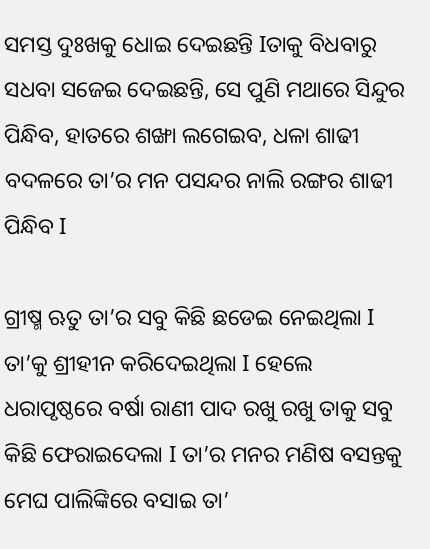ସମସ୍ତ ଦୁଃଖକୁ ଧୋଇ ଦେଇଛନ୍ତି Iତାକୁ ବିଧବାରୁ ସଧବା ସଜେଇ ଦେଇଛନ୍ତି, ସେ ପୁଣି ମଥାରେ ସିନ୍ଦୁର ପିନ୍ଧିବ, ହାତରେ ଶଙ୍ଖା ଲଗେଇବ, ଧଳା ଶାଢୀ ବଦଳରେ ତା’ର ମନ ପସନ୍ଦର ନାଲି ରଙ୍ଗର ଶାଢୀ ପିନ୍ଧିବ I

ଗ୍ରୀଷ୍ମ ଋତୁ ତା’ର ସବୁ କିଛି ଛଡେଇ ନେଇଥିଲା I ତା’କୁ ଶ୍ରୀହୀନ କରିଦେଇଥିଲା I ହେଲେ ଧରାପୃଷ୍ଠରେ ବର୍ଷା ରାଣୀ ପାଦ ରଖୁ ରଖୁ ତାକୁ ସବୁ କିଛି ଫେରାଇଦେଲା I ତା’ର ମନର ମଣିଷ ବସନ୍ତକୁ ମେଘ ପାଲିଙ୍କିରେ ବସାଇ ତା’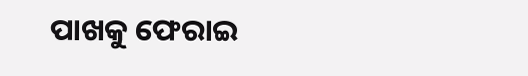ପାଖକୁ ଫେରାଇ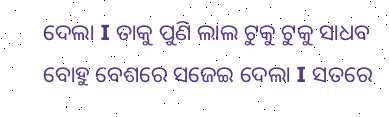ଦେଲା I ତାକୁ ପୁଣି ଲାଲ ଟୁକୁ ଟୁକୁ ସାଧବ ବୋହୁ ବେଶରେ ସଜେଇ ଦେଲା I ସତରେ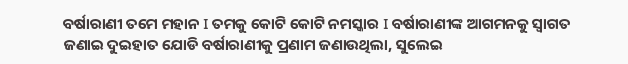ବର୍ଷାରାଣୀ ତମେ ମହାନ I ତମକୁ କୋଟି କୋଟି ନମସ୍କାର I ବର୍ଷାରାଣୀଙ୍କ ଆଗମନକୁ ସ୍ଵାଗତ ଜଣାଇ ଦୁଇହାତ ଯୋଡି ବର୍ଷାରାଣୀକୁ ପ୍ରଣାମ ଜଣାଉଥିଲା, ସୁଲେଇ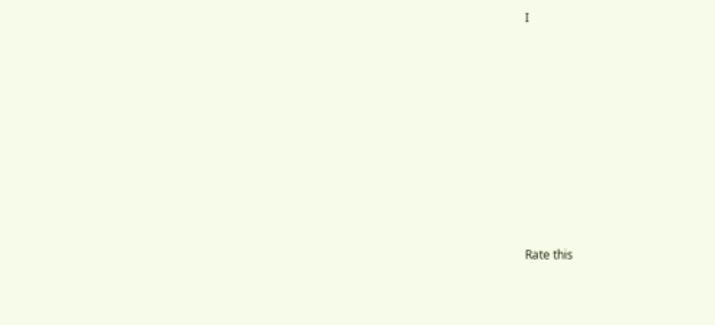I










Rate this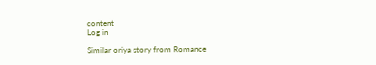content
Log in

Similar oriya story from Romance